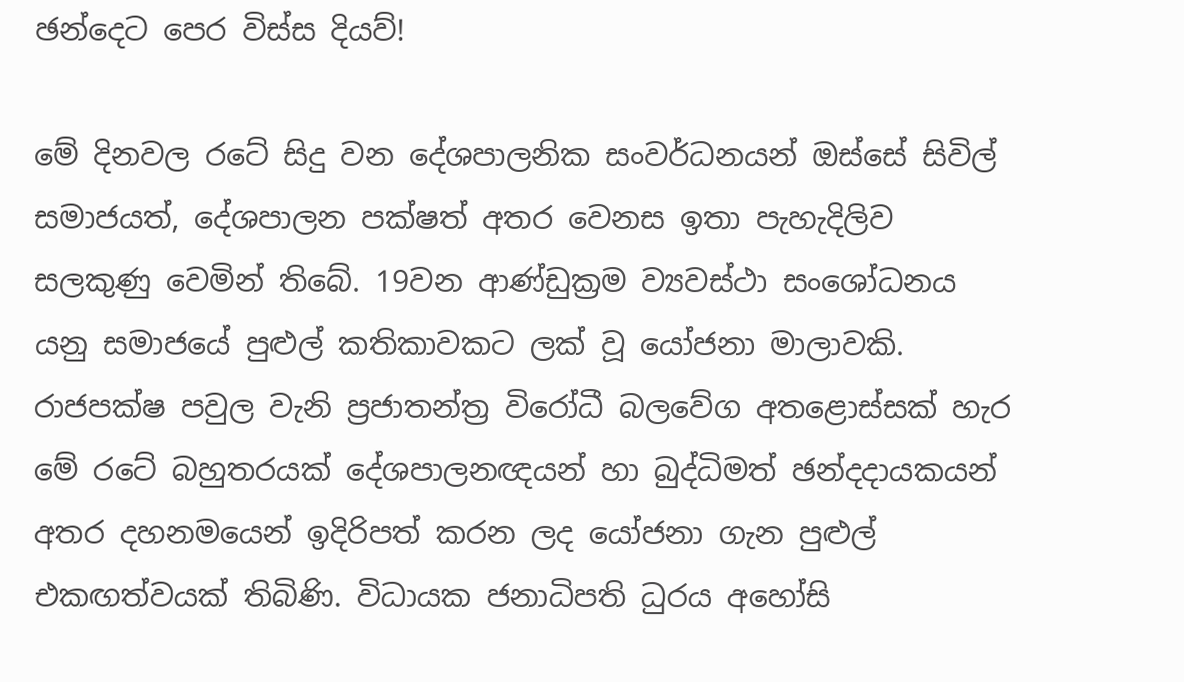ඡන්දෙට පෙර විස්ස දියව්!

මේ දිනවල රටේ සිදු වන දේශපාලනික සංවර්ධනයන් ඔස්සේ සිවිල් සමාජයත්, දේශපාලන පක්ෂත් අතර වෙනස ඉතා පැහැදිලිව සලකුණු වෙමින් තිබේ. 19වන ආණ්ඩුක්‍රම ව්‍යවස්ථා සංශෝධනය යනු සමාජයේ පුළුල් කතිකාවකට ලක් වූ යෝජනා මාලාවකි. රාජපක්ෂ පවුල වැනි ප්‍රජාතන්ත්‍ර විරෝධී බලවේග අතළොස්සක් හැර මේ රටේ බහුතරයක් දේශපාලනඥයන් හා බුද්ධිමත් ඡන්දදායකයන් අතර දහනමයෙන් ඉදිරිපත් කරන ලද යෝජනා ගැන පුළුල් එකඟත්වයක් තිබිණි. විධායක ජනාධිපති ධුරය අහෝසි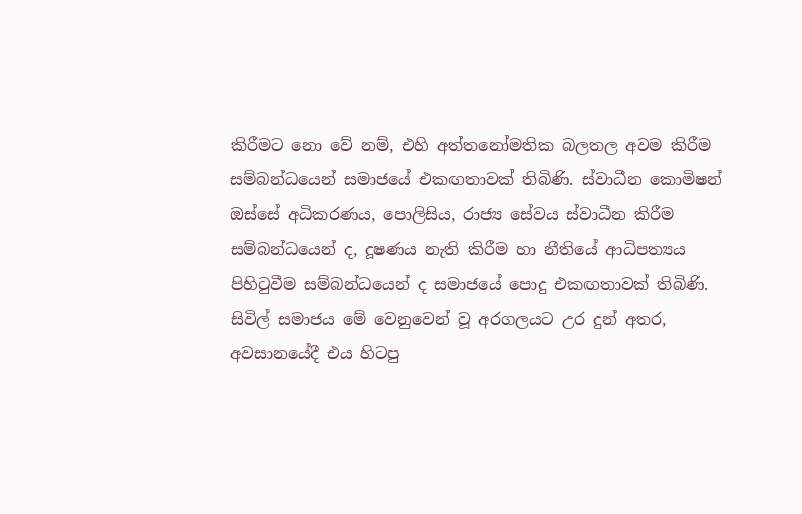කිරීමට නො වේ නම්, එහි අත්තනෝමතික බලතල අවම කිරීම සම්බන්ධයෙන් සමාජයේ එකඟතාවක් තිබිණි. ස්වාධීන කොමිෂන් ඔස්සේ අධිකරණය, පොලිසිය, රාජ්‍ය සේවය ස්වාධීන කිරීම සම්බන්ධයෙන් ද, දූෂණය නැති කිරීම හා නීතියේ ආධිපත්‍යය පිහිටුවීම සම්බන්ධයෙන් ද සමාජයේ පොදු එකඟතාවක් තිබිණි. සිවිල් සමාජය මේ වෙනුවෙන් වූ අරගලයට උර දුන් අතර, අවසානයේදී එය හිටපු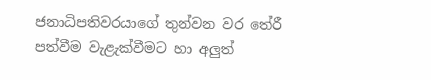ජනාධිපතිවරයාගේ තුන්වන වර තේරී පත්වීම වැළැක්වීමට හා අලුත්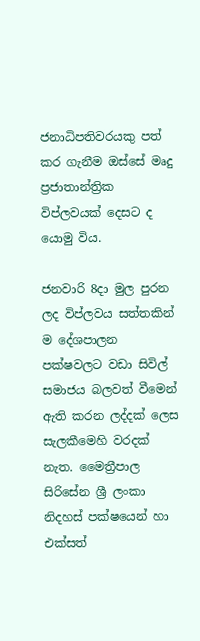ජනාධිපතිවරයකු පත් කර ගැනීම ඔස්සේ මෘදු ප්‍රජාතාන්ත්‍රික විප්ලවයක් දෙසට ද යොමු විය.

ජනවාරි 8දා මුල පුරන ලද විප්ලවය සත්තකින් ම දේශපාලන පක්ෂවලට වඩා සිවිල් සමාජය බලවත් වීමෙන් ඇති කරන ලද්දක් ලෙස සැලකීමෙහි වරදක් නැත. මෛත්‍රීපාල සිරිසේන ශ්‍රී ලංකා නිදහස් පක්ෂයෙන් හා එක්සත්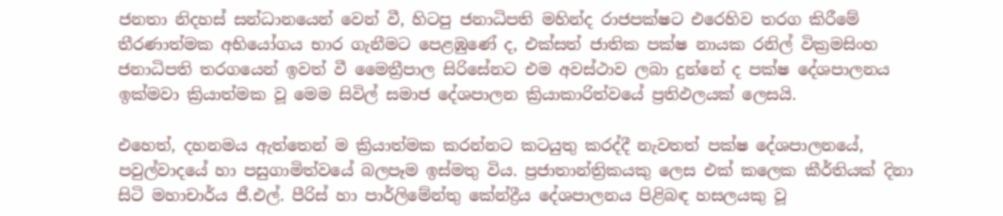ජනතා නිදහස් සන්ධානයෙන් වෙන් වී, හිටපු ජනාධිපති මහින්ද රාජපක්ෂට එරෙහිව තරග කිරීමේ තීරණාත්මක අභියෝගය භාර ගැනීමට පෙළඹුණේ ද, එක්සත් ජාතික පක්ෂ නායක රනිල් වික්‍රමසිංහ ජනාධිපති තරගයෙන් ඉවත් වී මෛත්‍රීපාල සිරිසේනට එම අවස්ථාව ලබා දුන්නේ ද පක්ෂ දේශපාලනය ඉක්මවා ක්‍රියාත්මක වූ මෙම සිවිල් සමාජ දේශපාලන ක්‍රියාකාරිත්වයේ ප්‍රතිඵලයක් ලෙසයි.

එහෙත්, දහනමය ඇත්තෙන් ම ක්‍රියාත්මක කරන්නට කටයුතු කරද්දී නැවතත් පක්ෂ දේශපාලනයේ, පවුල්වාදයේ හා පසුගාමිත්වයේ බලපෑම ඉස්මතු විය. ප්‍රජාතාන්ත්‍රිකයකු ලෙස එක් කලෙක කීර්තියක් දිනා සිටි මහාචාර්ය ජී.එල්. පීරිස් හා පාර්ලිමේන්තු කේන්ද්‍රීය දේශපාලනය පිළිබඳ හසලයකු වූ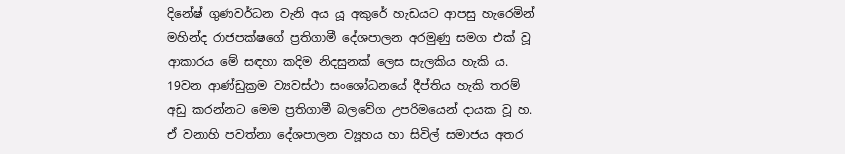දිනේෂ් ගුණවර්ධන වැනි අය යූ අකුරේ හැඩයට ආපසු හැරෙමින් මහින්ද රාජපක්ෂගේ ප්‍රතිගාමී දේශපාලන අරමුණු සමග එක් වූ ආකාරය මේ සඳහා කදිම නිදසුනක් ලෙස සැලකිය හැකි ය. 19වන ආණ්ඩුක්‍රම ව්‍යවස්ථා සංශෝධනයේ දීප්තිය හැකි තරම් අඩු කරන්නට මෙම ප්‍රතිගාමී බලවේග උපරිමයෙන් දායක වූ හ. ඒ වනාහි පවත්නා දේශපාලන ව්‍යූහය හා සිවිල් සමාජය අතර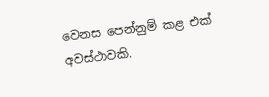වෙනස පෙන්නුම් කළ එක් අවස්ථාවකි.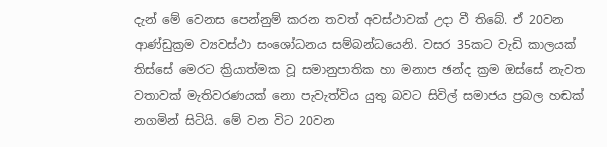දැන් මේ වෙනස පෙන්නුම් කරන තවත් අවස්ථාවක් උදා වී තිබේ. ඒ 20වන ආණ්ඩුක්‍රම ව්‍යවස්ථා සංශෝධනය සම්බන්ධයෙනි. වසර 35කට වැඩි කාලයක් තිස්සේ මෙරට ක්‍රියාත්මක වූ සමානුපාතික හා මනාප ඡන්ද ක්‍රම ඔස්සේ නැවත වතාවක් මැතිවරණයක් නො පැවැත්විය යුතු බවට සිවිල් සමාජය ප්‍රබල හඬක් නගමින් සිටියි. මේ වන විට 20වන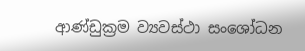ආණ්ඩුක්‍රම ව්‍යවස්ථා සංශෝධන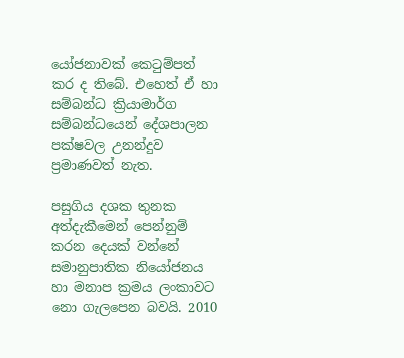යෝජනාවක් කෙටුම්පත් කර ද තිබේ. එහෙත් ඒ හා සම්බන්ධ ක්‍රියාමාර්ග සම්බන්ධයෙන් දේශපාලන පක්ෂවල උනන්දුව ප්‍රමාණවත් නැත.

පසුගිය දශක තුනක අත්දැකීමෙන් පෙන්නුම් කරන දෙයක් වන්නේ සමානුපාතික නියෝජනය හා මනාප ක්‍රමය ලංකාවට නො ගැලපෙන බවයි. 2010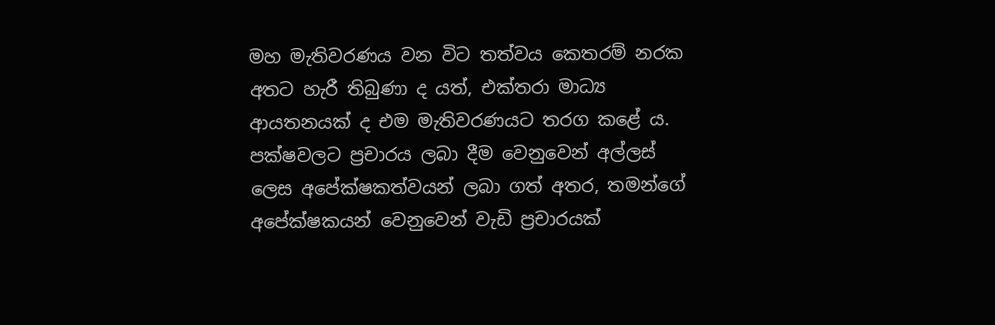මහ මැතිවරණය වන විට තත්වය කෙතරම් නරක අතට හැරී තිබුණා ද යත්, එක්තරා මාධ්‍ය ආයතනයක් ද එම මැතිවරණයට තරග කළේ ය. පක්ෂවලට ප්‍රචාරය ලබා දීම වෙනුවෙන් අල්ලස් ලෙස අපේක්ෂකත්වයන් ලබා ගත් අතර, තමන්ගේ අපේක්ෂකයන් වෙනුවෙන් වැඩි ප්‍රචාරයක්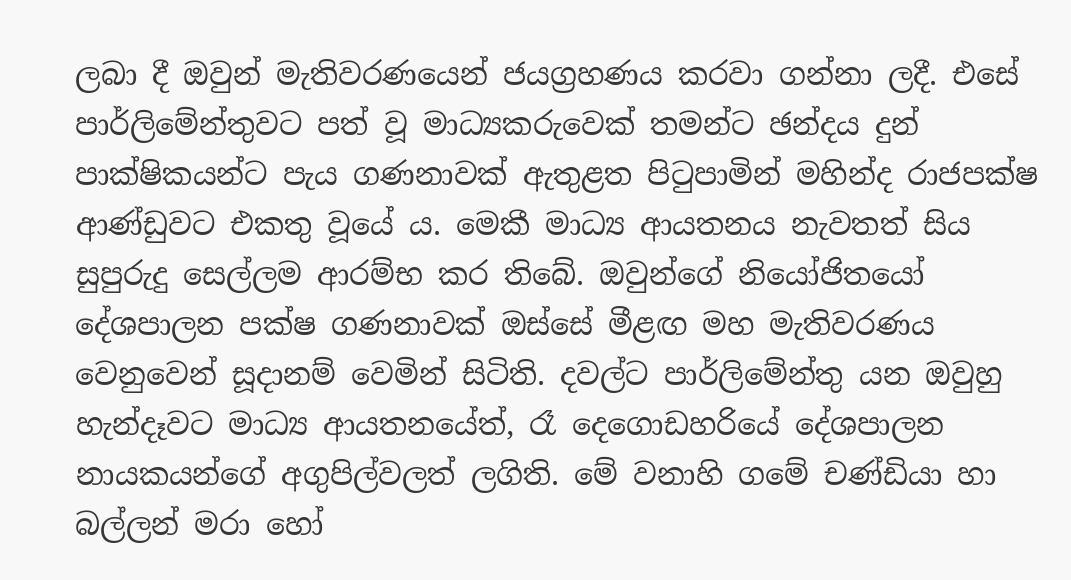ලබා දී ඔවුන් මැතිවරණයෙන් ජයග්‍රහණය කරවා ගන්නා ලදී. එසේ පාර්ලිමේන්තුවට පත් වූ මාධ්‍යකරුවෙක් තමන්ට ඡන්දය දුන් පාක්ෂිකයන්ට පැය ගණනාවක් ඇතුළත පිටුපාමින් මහින්ද රාජපක්ෂ ආණ්ඩුවට එකතු වූයේ ය. මෙකී මාධ්‍ය ආයතනය නැවතත් සිය සුපුරුදු සෙල්ලම ආරම්භ කර තිබේ. ඔවුන්ගේ නියෝජිතයෝ දේශපාලන පක්ෂ ගණනාවක් ඔස්සේ මීළඟ මහ මැතිවරණය වෙනුවෙන් සූදානම් වෙමින් සිටිති. දවල්ට පාර්ලිමේන්තු යන ඔවුහු හැන්දෑවට මාධ්‍ය ආයතනයේත්, රෑ දෙගොඩහරියේ දේශපාලන නායකයන්ගේ අගුපිල්වලත් ලගිති. මේ වනාහි ගමේ චණ්ඩියා හා බල්ලන් මරා හෝ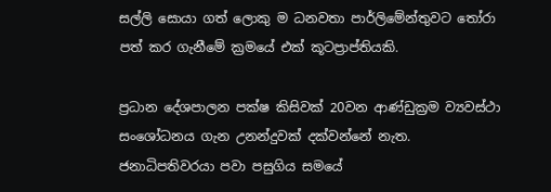සල්ලි සොයා ගත් ලොකු ම ධනවතා පාර්ලිමේන්තුවට තෝරා පත් කර ගැනීමේ ක්‍රමයේ එක් කූටප්‍රාප්තියකි.

ප්‍රධාන දේශපාලන පක්ෂ කිසිවක් 20වන ආණ්ඩුක්‍රම ව්‍යවස්ථා සංශෝධනය ගැන උනන්දුවක් දක්වන්නේ නැත. ජනාධිපතිවරයා පවා පසුගිය සමයේ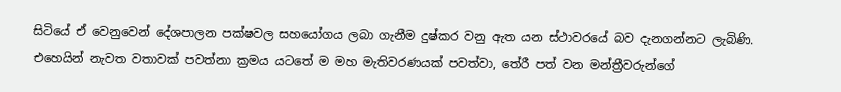සිටියේ ඒ වෙනුවෙන් දේශපාලන පක්ෂවල සහයෝගය ලබා ගැනීම දුෂ්කර වනු ඇත යන ස්ථාවරයේ බව දැනගන්නට ලැබිණි. එහෙයින් නැවත වතාවක් පවත්නා ක්‍රමය යටතේ ම මහ මැතිවරණයක් පවත්වා, තේරී පත් වන මන්ත්‍රීවරුන්ගේ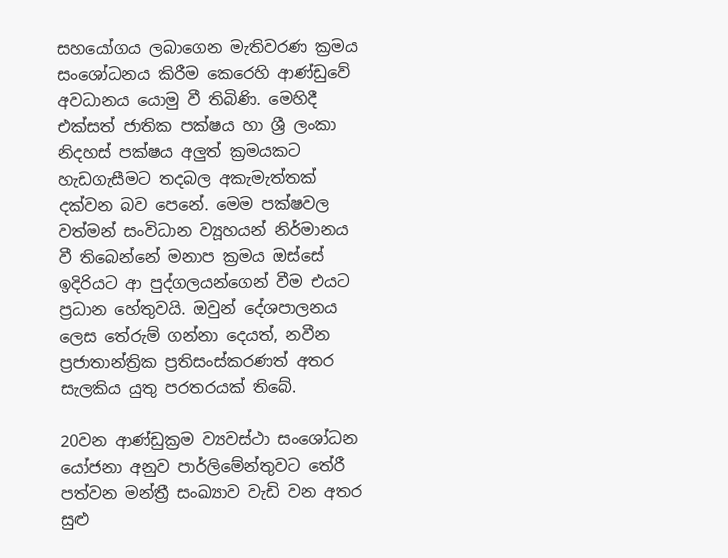සහයෝගය ලබාගෙන මැතිවරණ ක්‍රමය සංශෝධනය කිරීම කෙරෙහි ආණ්ඩුවේ අවධානය යොමු වී තිබිණි. මෙහිදී එක්සත් ජාතික පක්ෂය හා ශ්‍රී ලංකා නිදහස් පක්ෂය අලුත් ක්‍රමයකට හැඩගැසීමට තදබල අකැමැත්තක් දක්වන බව පෙනේ. මෙම පක්ෂවල වත්මන් සංවිධාන ව්‍යූහයන් නිර්මානය වී තිබෙන්නේ මනාප ක්‍රමය ඔස්සේ ඉදිරියට ආ පුද්ගලයන්ගෙන් වීම එයට ප්‍රධාන හේතුවයි. ඔවුන් දේශපාලනය ලෙස තේරුම් ගන්නා දෙයත්, නවීන ප්‍රජාතාන්ත්‍රික ප්‍රතිසංස්කරණත් අතර සැලකිය යුතු පරතරයක් තිබේ.

20වන ආණ්ඩුක්‍රම ව්‍යවස්ථා සංශෝධන යෝජනා අනුව පාර්ලිමේන්තුවට තේරී පත්වන මන්ත්‍රී සංඛ්‍යාව වැඩි වන අතර සුළු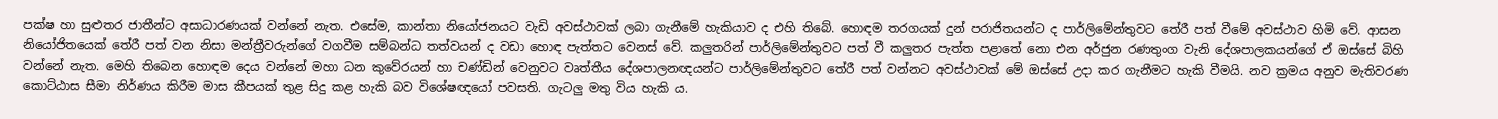පක්ෂ හා සුළුතර ජාතීන්ට අසාධාරණයක් වන්නේ නැත. එසේම, කාන්තා නියෝජනයට වැඩි අවස්ථාවක් ලබා ගැනීමේ හැකියාව ද එහි තිබේ. හොඳම තරගයක් දුන් පරාජිතයන්ට ද පාර්ලිමේන්තුවට තේරී පත් වීමේ අවස්ථාව හිමි වේ. ආසන නියෝජිතයෙක් තේරී පත් වන නිසා මන්ත්‍රීවරුන්ගේ වගවීම සම්බන්ධ තත්වයන් ද වඩා හොඳ පැත්තට වෙනස් වේ. කලුතරින් පාර්ලිමේන්තුවට පත් වී කලුතර පැත්ත පළාතේ නො එන අර්ජුන රණතුංග වැනි දේශපාලකයන්ගේ ඒ ඔස්සේ බිහි වන්නේ නැත. මෙහි තිබෙන හොඳම දෙය වන්නේ මහා ධන කුවේරයන් හා චණ්ඩින් වෙනුවට වෘත්තීය දේශපාලනඥයන්ට පාර්ලිමේන්තුවට තේරී පත් වන්නට අවස්ථාවක් මේ ඔස්සේ උදා කර ගැනීමට හැකි වීමයි. නව ක්‍රමය අනුව මැතිවරණ කොට්ඨාස සීමා නිර්ණය කිරීම මාස කීපයක් තුළ සිදු කළ හැකි බව විශේෂඥයෝ පවසති. ගැටලු මතු විය හැකි ය.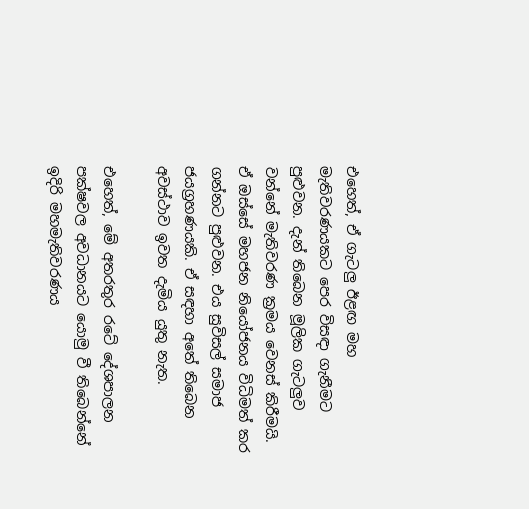එහෙත්, ඒ ගැටලු ඊළඟ මහ මැතිවරණයකට පෙර විසඳා ගැනීමට පුළුවන. දැන් තිබෙන මූලික ගැටලුව වන්නේ මැතිවරණ ක්‍රමය වෙනස් කිරීමයි. ඒ ඔස්සේ මහජන නියෝජනය විධිමත් කර ගන්නට පුළුවන. එය සුවිසල් සමාජ ජයග්‍රහණයකි. ඒ සඳහා අතේ තිබෙන අවස්ථාව ඉවත දැමිය යුතු නැත.

එහෙත්, මේ අතරතුර රටේ දේශපාලන පක්ෂවල අවධානයට යොමු වී තිබෙන්නේ ඉදිරි මහමැතිවරණය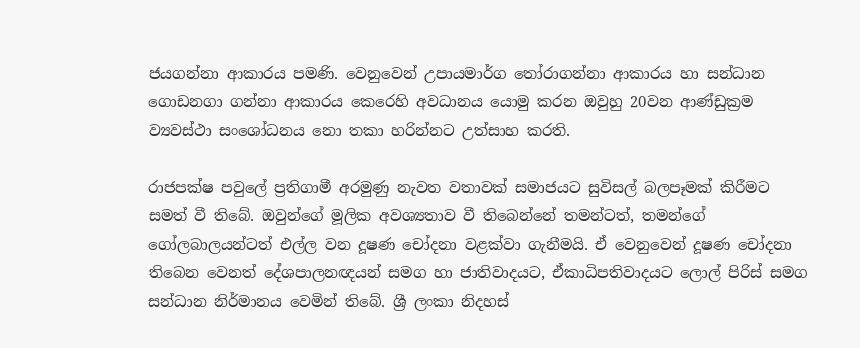ජයගන්නා ආකාරය පමණි. වෙනුවෙන් උපායමාර්ග තෝරාගන්නා ආකාරය හා සන්ධාන ගොඩනගා ගන්නා ආකාරය කෙරෙහි අවධානය යොමු කරන ඔවුහු 20වන ආණ්ඩුක්‍රම ව්‍යවස්ථා සංශෝධනය නො තකා හරින්නට උත්සාහ කරති.

රාජපක්ෂ පවුලේ ප්‍රතිගාමී අරමුණු නැවත වතාවක් සමාජයට සුවිසල් බලපෑමක් කිරීමට සමත් වී තිබේ. ඔවුන්ගේ මූලික අවශ්‍යතාව වී තිබෙන්නේ තමන්ටත්, තමන්ගේ ගෝලබාලයන්ටත් එල්ල වන දූෂණ චෝදනා වළක්වා ගැනීමයි. ඒ වෙනුවෙන් දූෂණ චෝදනා තිබෙන වෙනත් දේශපාලනඥයන් සමග හා ජාතිවාදයට, ඒකාධිපතිවාදයට ලොල් පිරිස් සමග සන්ධාන නිර්මානය වෙමින් තිබේ. ශ්‍රී ලංකා නිදහස්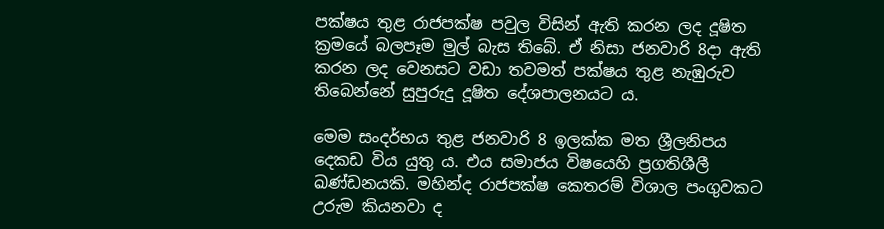පක්ෂය තුළ රාජපක්ෂ පවුල විසින් ඇති කරන ලද දූෂිත ක්‍රමයේ බලපෑම මුල් බැස තිබේ. ඒ නිසා ජනවාරි 8දා ඇති කරන ලද වෙනසට වඩා තවමත් පක්ෂය තුළ නැඹුරුව තිබෙන්නේ සුපුරුදු දූෂිත දේශපාලනයට ය.

මෙම සංදර්භය තුළ ජනවාරි 8 ඉලක්ක මත ශ්‍රීලනිපය දෙකඩ විය යුතු ය. එය සමාජය විෂයෙහි ප්‍රගතිශීලී ඛණ්ඩනයකි. මහින්ද රාජපක්ෂ කෙතරම් විශාල පංගුවකට උරුම කියනවා ද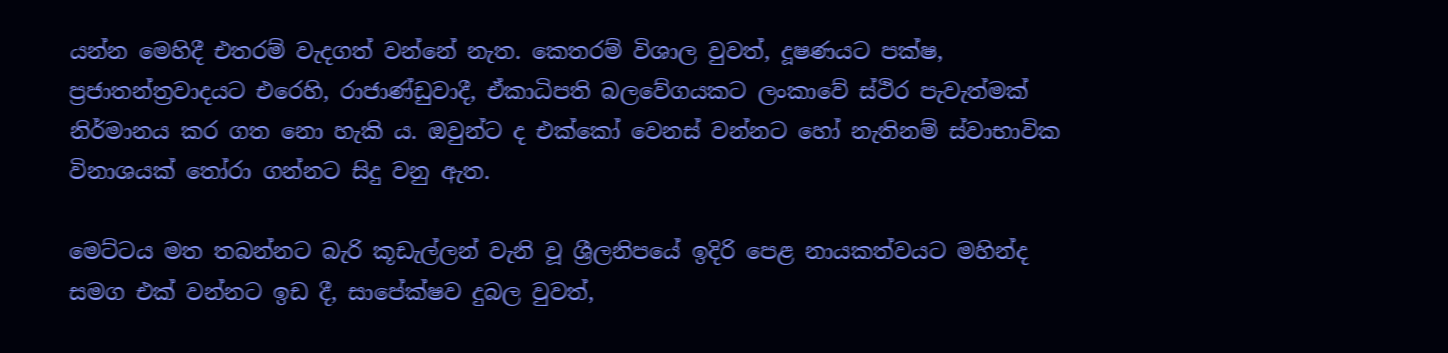යන්න මෙහිදී එතරම් වැදගත් වන්නේ නැත. කෙතරම් විශාල වුවත්, දූෂණයට පක්ෂ, ප්‍රජාතන්ත්‍රවාදයට එරෙහි, රාජාණ්ඩුවාදී, ඒකාධිපති බලවේගයකට ලංකාවේ ස්ථිර පැවැත්මක් නිර්මානය කර ගත නො හැකි ය. ඔවුන්ට ද එක්කෝ වෙනස් වන්නට හෝ නැතිනම් ස්වාභාවික විනාශයක් තෝරා ගන්නට සිදු වනු ඇත.

මෙට්ටය මත තබන්නට බැරි කූඩැල්ලන් වැනි වූ ශ්‍රීලනිපයේ ඉදිරි පෙළ නායකත්වයට මහින්ද සමග එක් වන්නට ඉඩ දී, සාපේක්ෂව දුබල වුවත්,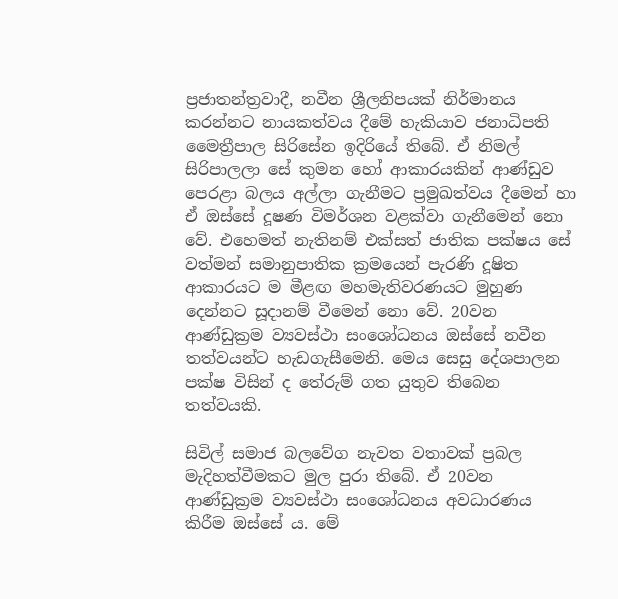ප්‍රජාතන්ත්‍රවාදී, නවීන ශ්‍රීලනිපයක් නිර්මානය කරන්නට නායකත්වය දීමේ හැකියාව ජනාධිපති මෛත්‍රීපාල සිරිසේන ඉදිරියේ තිබේ. ඒ නිමල් සිරිපාලලා සේ කුමන හෝ ආකාරයකින් ආණ්ඩුව පෙරළා බලය අල්ලා ගැනීමට ප්‍රමුඛත්වය දීමෙන් හා ඒ ඔස්සේ දූෂණ විමර්ශන වළක්වා ගැනීමෙන් නො වේ. එහෙමත් නැතිනම් එක්සත් ජාතික පක්ෂය සේ වත්මන් සමානුපාතික ක්‍රමයෙන් පැරණි දූෂිත ආකාරයට ම මීළඟ මහමැතිවරණයට මුහුණ දෙන්නට සූදානම් වීමෙන් නො වේ. 20වන ආණ්ඩුක්‍රම ව්‍යවස්ථා සංශෝධනය ඔස්සේ නවීන තත්වයන්ට හැඩගැසීමෙනි. මෙය සෙසු දේශපාලන පක්ෂ විසින් ද තේරුම් ගත යුතුව තිබෙන තත්වයකි.

සිවිල් සමාජ බලවේග නැවත වතාවක් ප්‍රබල මැදිහත්වීමකට මුල පුරා තිබේ. ඒ 20වන ආණ්ඩුක්‍රම ව්‍යවස්ථා සංශෝධනය අවධාරණය කිරීම ඔස්සේ ය. මේ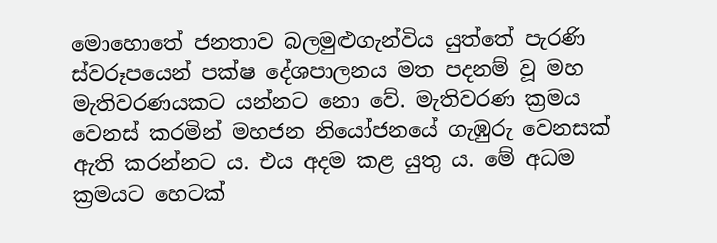මොහොතේ ජනතාව බලමුළුගැන්විය යුත්තේ පැරණි ස්වරූපයෙන් පක්ෂ දේශපාලනය මත පදනම් වූ මහ මැතිවරණයකට යන්නට නො වේ. මැතිවරණ ක්‍රමය වෙනස් කරමින් මහජන නියෝජනයේ ගැඹුරු වෙනසක් ඇති කරන්නට ය. එය අදම කළ යුතු ය. මේ අධම ක්‍රමයට හෙටක්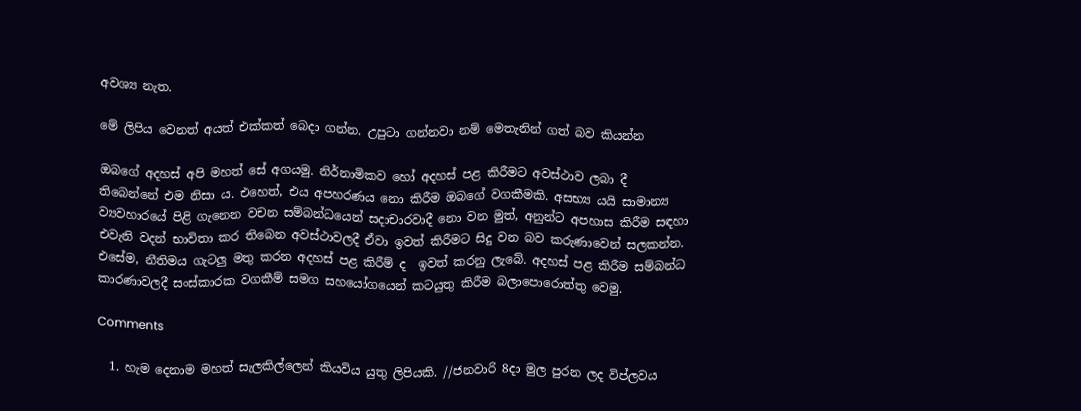අවශ්‍ය නැත.

මේ ලිපිය වෙනත් අයත් එක්කත් බෙදා ගන්න. උපුටා ගන්නවා නම් ‍මෙතැනින් ගත් බව කියන්න

ඔබගේ අදහස් අපි මහත් සේ අගයමු. නිර්නාමිකව හෝ අදහස් පළ කිරීමට අවස්ථාව ලබා දී තිබෙන්නේ එම නිසා ය. එහෙත්, එය අපහරණය නො කිරීම ඔබ‍ගේ වගකීමකි. අසභ්‍ය යයි සාමාන්‍ය ව්‍යවහාරයේ පිළි ගැනෙන වචන සම්බන්ධයෙන් සදාචාරවාදී නො වන මුත්, අනුන්ට අපහාස කිරීම සඳහා එවැනි වදන් භාවිතා කර තිබෙන අවස්ථාවලදී ඒවා ඉවත් කිරීමට සිදු වන බව කරුණාවෙන් සලකන්න. එසේම, නීතිමය ගැටලු මතු කරන අදහස් පළ කිරීම් ද  ඉවත් කරනු ලැබේ. අදහස් පළ කිරීම සම්බන්ධ කාරණාවලදී සංස්කාරක වගකීම් සමග සහයෝගයෙන් කටයුතු කිරීම බලාපොරොත්තු වෙමු.

Comments

  1. හැම දෙනාම මහත් සැලකිල්ලෙන් කියවිය යුතු ලිපියකි. //ජනවාරි 8දා මුල පුරන ලද විප්ලවය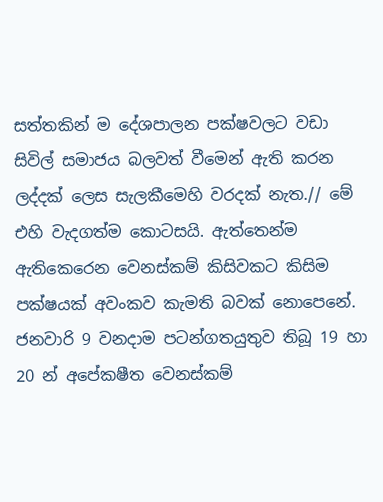සත්තකින් ම දේශපාලන පක්ෂවලට වඩා සිවිල් සමාජය බලවත් වීමෙන් ඇති කරන ලද්දක් ලෙස සැලකීමෙහි වරදක් නැත.// මේ එහි වැදගත්ම කොටසයි. ඇත්තෙන්ම ඇතිකෙරෙන වෙනස්කම් කිසිවකට කිසිම පක්ෂයක් අවංකව කැමති බවක් නොපෙනේ. ජනවාරි 9 වනදාම පටන්ගතයුතුව තිබූ 19 හා 20 න් අපේකෂීත වෙනස්කම්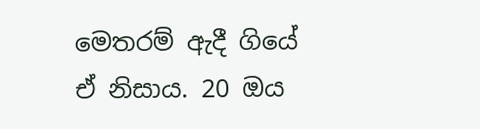මෙතරම් ඇදී ගියේ ඒ නිසාය. 20 ඔය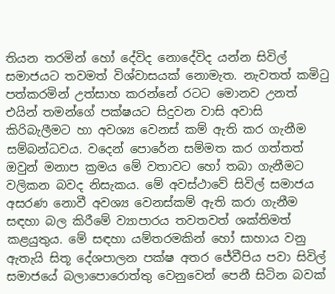තියන තරමින් හෝ දේවිද නොදේවිද යන්න සිවිල් සමාජයට තවමත් විශ්වාසයක් නොමැත. නැවතත් කමිටු පත්කරමින් උත්සාහ කරන්නේ රටට මොනව උනත් එයින් තමන්ගේ පක්ෂයට සිදුවන වාසි අවාසි කිරිබැලීමට හා අවශ්‍ය වෙනස් කම් ඇති කර ගැනීම සම්බන්ධවය. වදෙන් පොරේන සම්මත කර ගත්තත් ඔවුන් මනාප ක්‍රමය මේ වතාවට හෝ තබා ගැනීමට වලිකන බවද නිසැකය. මේ අවස්ථාවේ සිවිල් සමාජය අසරණ නොවී අවශ්‍ය වෙනස්කම් ඇති කරා ගැනීම සඳහා බල කිරීමේ ව්‍යාපාරය තවතවත් ශක්තිමත් කළයුතුය. මේ සඳහා යම්තරමකින් හෝ සාහාය වනු ඇතැයි සිතූ දේශපාලන පක්ෂ අතර ජ‍ේවීපිය පවා සිවිල් සමාජයේ බලාපොරොත්තු වෙනුවෙන් පෙනී සිටින බවක්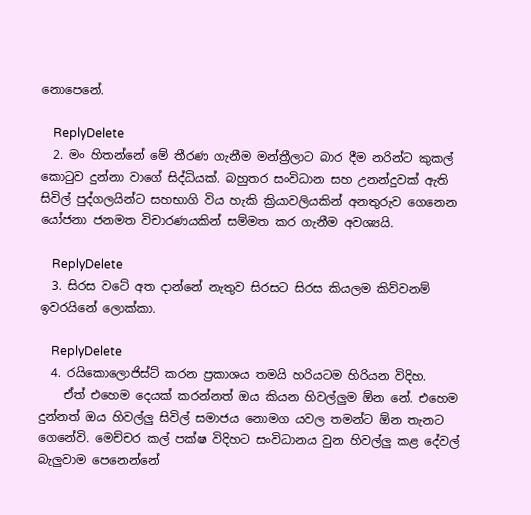නොපෙනේ.

    ReplyDelete
  2. මං හිතන්නේ මේ තීරණ ගැනීම මන්ත්‍රීලාට බාර දීම නරින්ට කුකල් කොටුව දුන්නා වාගේ සිද්ධියක්. බහුතර සංවිධාන සහ උනන්දුවක් ඇති සිවිල් පුද්ගලයින්ට සහභාගි විය හැකි ක්‍රියාවලියකින් අනතුරුව ගෙනෙන යෝජනා ජනමත විචාරණයකින් සම්මත කර ගැනීම අවශ්‍යයි.

    ReplyDelete
  3. සිරස වටේ අත දාන්නේ නැතුව සිරසට සිරස කියලම කිව්වනම් ඉවරයිනේ ලොක්කා.

    ReplyDelete
  4. රයිකොලොජිස්ට් කරන ප්‍රකාශය තමයි හරියටම හිරියන විදිහ.
    ඒත් එහෙම දෙයක් කරන්නත් ඔය කියන හිවල්ලුම ඕන නේ. එහෙම දුන්නත් ඔය හිවල්ලු සිවිල් සමාජය නොමග යවල තමන්ට ඕන තැනට ගෙනේවි. මෙච්චර කල් පක්ෂ විදිහට සංවිධානය වුන හිවල්ලු කළ දේවල් බැලුවාම පෙනෙන්නේ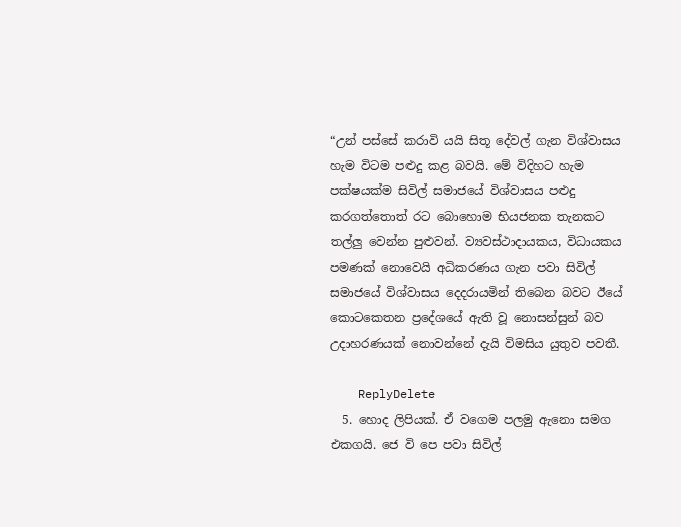“උන් පස්සේ කරාවි යයි සිතූ දේවල් ගැන විශ්වාසය හැම විටම පළුදු කළ බවයි. මේ විදිහට හැම පක්ෂයක්ම සිවිල් සමාජයේ විශ්වාසය පළුදු කරගත්තොත් රට බොහොම භියජනක තැනකට තල්ලු වෙන්න පුළුවන්. ව්‍යවස්ථාදායකය, විධායකය පමණක් නොවෙයි අධිකරණය ගැන පවා සිවිල් සමාජයේ විශ්වාසය දෙදරායමින් තිබෙන බවට ඊයේ කොටකෙතන ප්‍රදේශයේ ඇති වූ නොසන්සුන් බව උදාහරණයක් නොවන්නේ දැයි විමසිය යුතුව පවතී.

    ReplyDelete
  5. හොද ලිපියක්. ඒ වගෙම පලමු ඇනො සමග එකගයි. ජෙ වි පෙ පවා සිවිල්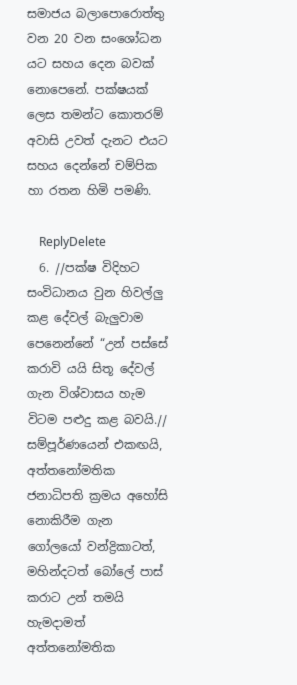සමාජය බලාපොරොත්තු වන 20 වන සංශෝධන යට සහය දෙන බවක් නොපෙනේ. පක්ෂයක් ලෙස තමන්ට කොතරම් අවාසි උවත් දැනට එයට සහය දෙන්නේ චම්පික හා රතන හිමි පමණි.

    ReplyDelete
  6. //පක්ෂ විදිහට සංවිධානය වුන හිවල්ලු කළ දේවල් බැලුවාම පෙනෙන්නේ “උන් පස්සේ කරාවි යයි සිතූ දේවල් ගැන විශ්වාසය හැම විටම පළුදු කළ බවයි.// සම්පූර්ණයෙන් එකඟයි, අත්තනෝමතික ජනාධිපති ක්‍රමය අහෝසි නොකිරීම ගැන ගෝලයෝ වන්ද්‍රිකාටත්, මහින්දටත් බෝලේ පාස් කරාට උන් තමයි හැමදාමත් අත්තනෝමතික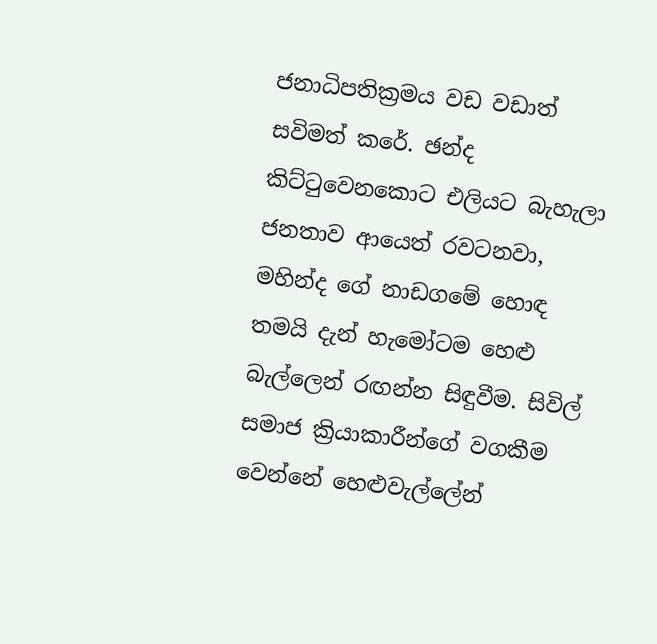ජනාධිපතික්‍රමය වඩ වඩාත් සවිමත් කරේ. ඡන්ද කිට්ටුවෙනකොට එලියට බැහැලා ජනතාව ආයෙත් රවටනවා, මහින්ද ගේ නාඩගමේ හොඳ තමයි දැන් හැමෝටම හෙළු බැල්ලෙන් රඟන්න සිඳුවීම. සිවිල් සමාජ ක්‍රියාකාරීන්ගේ වගකීම වෙන්නේ හෙළුවැල්ලේන්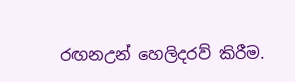රඟනඋන් හෙලිදරව් කිරීම.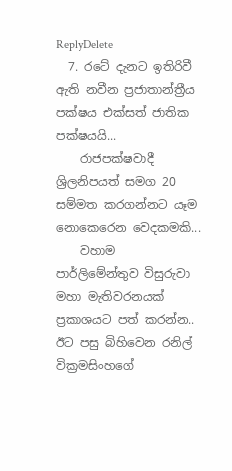ReplyDelete
  7. රටේ දැනට ඉතිරිවී ඇති නවීන ප්‍රජාතාන්ත්‍රීය පක්ෂය එක්සත් ජාතික පක්ෂයයි...
    රාජපක්ෂවාදී ශ්‍රිලනිපයත් සමග 20 සම්මත කරගන්නට යෑම නොකෙරෙන වෙදකමකි...
    වහාම පාර්ලිමේන්තුව විසුරුවා මහා මැතිවරනයක් ප්‍රකාශයට පත් කරන්න.. ඊට පසු බිහිවෙන රනිල් වික්‍රමසිංහගේ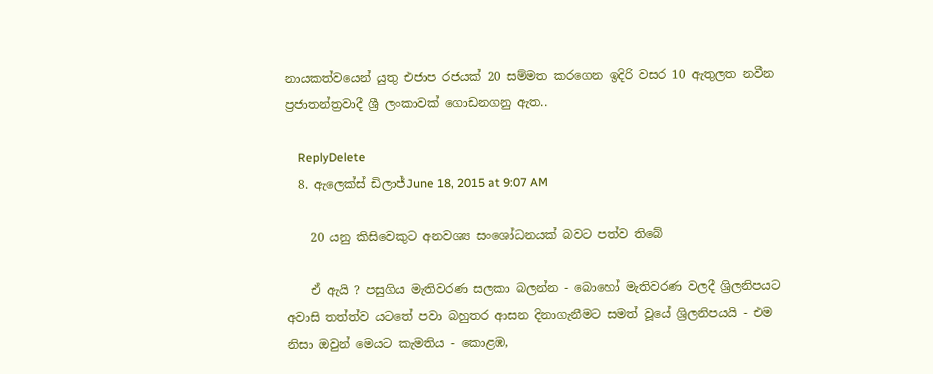නායකත්වයෙන් යුතු එජාප රජයක් 20 සම්මත කරගෙන ඉදිරි වසර 10 ඇතුලත නවීන ප්‍රජාතන්ත්‍රවාදී ශ්‍රී ලංකාවක් ගොඩනගනු ඇත..

    ReplyDelete
  8. ඇලෙක්ස් ඩිලාජ්June 18, 2015 at 9:07 AM

    20 යනු කිසිවෙකුට අනවශ්‍ය සංශෝධනයක් බවට පත්ව ති‍බේ

    ඒ ඇයි ? පසුගිය මැතිවරණ සලකා බලන්න - බොහෝ මැතිවරණ වලදී ශ්‍රිලනිපයට අවාසි තත්ත්ව ය‍ටතේ පවා බහුතර ආසන දිනාගැනීමට සමත් වූයේ ශ්‍රිලනිපයයි - එම නිසා ඔවුන් මෙයට කැමතිය - කොළඹ,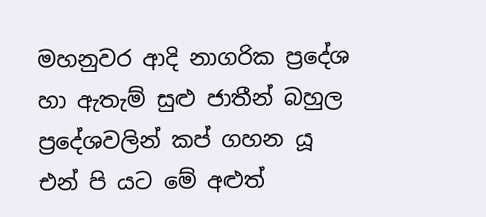මහනුවර ආදි නාගරික ප්‍රදේශ හා ඇතැම් සුළු ජාතීන් බහුල ප්‍රදේශවලින් කප් ගහන යූ එන් පි යට මේ අළුත්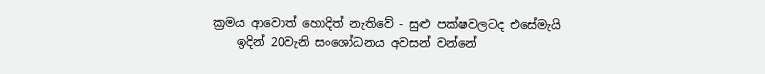ක්‍රමය ආවොත් හොදිත් නැතිවේ - සුළු පක්ෂවලටද එසේමැයි
    ඉදින් 20වැනි සංශෝධනය අවසන් වන්නේ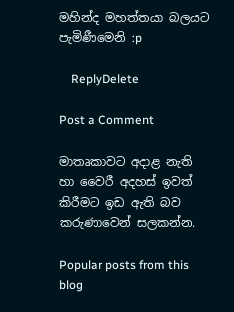මහින්ද මහත්තයා බලයට පැමිණීමෙනි :p

    ReplyDelete

Post a Comment

මාතෘකාවට අදාළ නැති හා වෛරී අදහස් ඉවත් කිරීමට ඉඩ ඇති බව කරුණාවෙන් සලකන්න.

Popular posts from this blog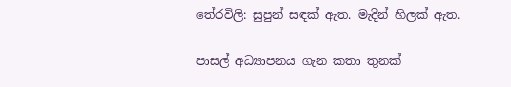තේරවිලි: සුපුන් සඳක් ඇත. මැදින් හිලක් ඇත.

පාසල් අධ්‍යාපනය ගැන කතා තුනක්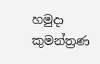හමුදා කුමන්ත්‍රණ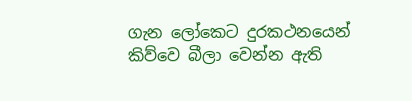ගැන ලෝකෙට දුරකථනයෙන් කිව්වෙ බීලා වෙන්න ඇති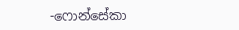-ෆොන්සේකා